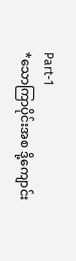Part-1
*သောကြာပိုင်းအစ ဒို့ကျောင်း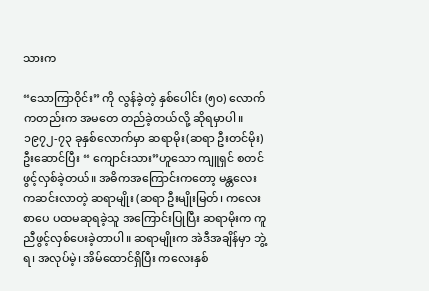သားက

“သောကြာဝိုင်း” ကို လွန်ခဲ့တဲ့ နှစ်ပေါင်း (၅၀) လောက်ကတည်းက အမတေ တည်ခဲ့တယ်လို့ ဆိုရမှာပါ။
၁၉၇၂-၇၃ ခုနှစ်လောက်မှာ ဆရာမိုး(ဆရာ ဦးတင်မိုး) ဦးဆောင်ပြီး “ ကျောင်းသား”ဟူသော ကျူရှင် စတင်ဖွင့်လှစ်ခဲ့တယ်။ အဓိကအကြောင်းကတော့ မန္တလေးကဆင်းလာတဲ့ ဆရာမျိုး (ဆရာ ဦးမျိုးမြတ်၊ ကလေးစာပေ ပထမဆုရခဲ့သူ အကြောင်းပြုပြီး ဆရာမိုးက ကူညီဖွင့်လှစ်ပေးခဲ့တာပါ။ ဆရာမျိုးက အဲဒီအချိန်မှာ ဘွဲ့ရ၊ အလုပ်မဲ့၊ အိမ်ထောင်ရှိပြီး ကလေးနှစ်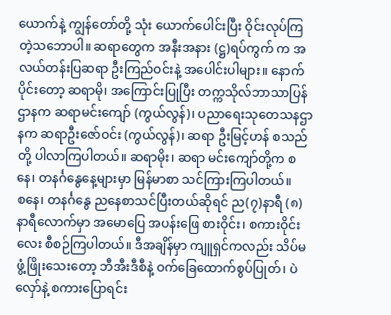ယောက်နဲ့ ကျွန်တော်တို့ သုံး ယောက်ပေါင်းပြီး ဝိုင်းလုပ်ကြတဲ့သဘောပါ။ ဆရာတွေက အနီးအနား (ဋ္ဌ)ရပ်ကွက် က အလယ်တန်းပြဆရာ ဦးကြည်ဝင်းနဲ့ အပေါင်းပါများ။ နောက်ပိုင်းတော့ ဆရာမို၊ အကြောင်းပြုပြီး တက္ကသိုလ်ဘာသာပြန်ဌာနက ဆရာမင်းကျော် (ကွယ်လွန်)၊ ပညာရေးသုတေသနဌာနက ဆရာဦးဇော်ဝင်း (ကွယ်လွန်)၊ ဆရာ ဦးမြင့်ဟန် စသည် တို့ ပါလာကြပါတယ်။ ဆရာမိုး၊ ဆရာ မင်းကျော်တို့က စနေ၊ တနင်္ဂနွေနေ့များမှာ မြန်မာစာ သင်ကြားကြပါတယ်။
စနေ၊ တနင်္ဂနွေ ညနေစာသင်ပြီးတယ်ဆိုရင် ည(၇)နာရီ (၈)နာရီလောက်မှာ အမောပြေ အပန်းဖြေ စားဝိုင်း၊ စကားဝိုင်းလေး စီစဉ်ကြပါတယ်။ ဒီအချိန်မှာ ကျူရှင်ကလည်း သိပ်မဖွံ့ဖြိုးသေးတော့ ဘီအီးဒီစီနဲ့ ဝက်ခြေထောက်စွပ်ပြုတ်၊ ပဲလှော်နဲ့ စကားပြောရင်း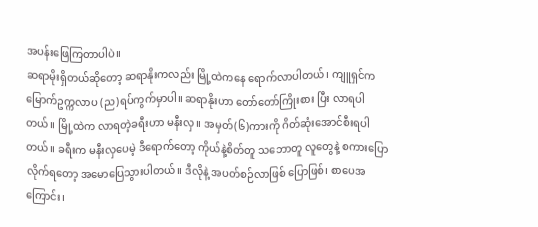အပန်းဖြေကြတာပါပဲ။
ဆရာမိုးရှိတယ်ဆိုတော့ ဆရာနိုးကလည်း မြို့ထဲကနေ ရောက်လာပါတယ်၊ ကျူရှင်က မြောက်ဥက္ကလာပ (ည)ရပ်ကွက်မှာပါ။ ဆရာနိုးဟာ တော်တော်ကြိုးစား ပြီး လာရပါတယ်။ မြို့ထဲက လာရတဲ့ခရီးဟာ မနီးလှ။ အမှတ်(၆)ကားကို ဂိတ်ဆုံးအောင်စီးရပါတယ်။ ခရီးက မနီးလှပေမဲ့ ဒီရောက်တော့ ကိုယ်နဲ့စိတ်တူ သဘောတူ လူတွေနဲ့ စကားပြောလိုက်ရတော့ အမောပြေသွားပါတယ်။ ဒီလိုနဲ့ အပတ်စဉ်လာဖြစ် ပြောဖြစ်၊ စာပေအကြောင်း၊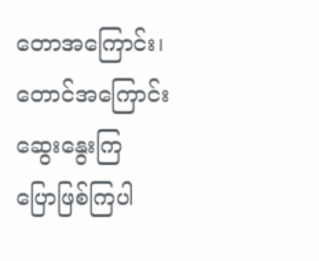တောအကြောင်း၊ တောင်အကြောင်း ဆွေးနွေးကြ ပြောဖြစ်ကြပါ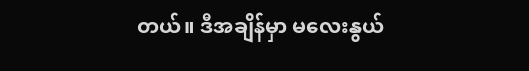တယ်။ ဒီအချိန်မှာ မလေးနွယ်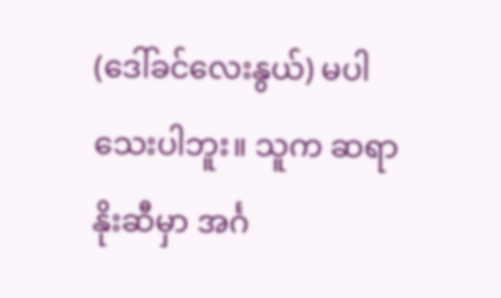(ဒေါ်ခင်လေးနွယ်) မပါသေးပါဘူး။ သူက ဆရာနိုးဆီမှာ အင်္ဂ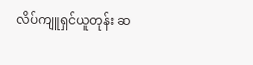လိပ်ကျူရှင်ယူတုန်း ဆ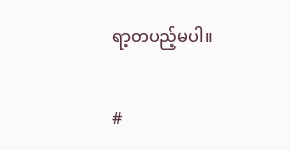ရာ့တပည့်မပါ။

#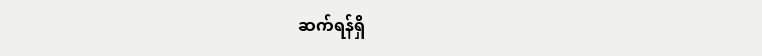ဆက်ရန်ရှိ